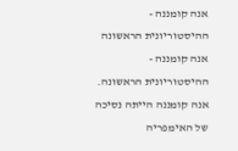אנה קומננה - ההיסטוריונית הראשונה
אנה קומננה - ההיסטוריונית הראשונה.
אנה קומננה הייתה נסיכה של האימפריה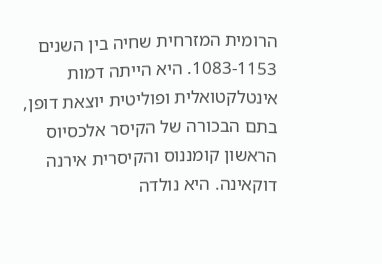הרומית המזרחית שחיה בין השנים 1083-1153. היא הייתה דמות אינטלקטואלית ופוליטית יוצאת דופן, בתם הבכורה של הקיסר אלכסיוס הראשון קומננוס והקיסרית אירנה דוקאינה. היא נולדה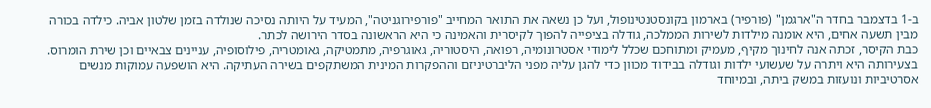ב-1 בדצמבר בחדר ה"ארגמן" (פורפיר) בארמון בקונסטנטינופול, ועל כן נשאה את התואר המחייב "פורפירוגניטה", המעיד על היותה נסיכה שנולדה בזמן שלטון אביה. כילדה בכורה מבין תשעה אחים, היא אומנה מילדות לשירות הממלכה, גודלה בציפייה להפוך לקיסרית והאמינה כי היא הראשונה בסדר הירושה לכתר.
כבת הקיסר, זכתה אנה לחינוך מקיף, מעמיק ומתוחכם שכלל לימודי אסטרונומיה, רפואה, היסטוריה, גאוגרפיה, מתמטיקה, גאומטריה, פילוסופיה, עניינים צבאיים וכן שירת הומרוס. בצעירותה היא ויתרה על שעשועי ילדות וגודלה בבידוד מכוון כדי להגן עליה מפני הליברטיניזם וההפקרות המינית המשתקפים בשירה העתיקה. היא הושפעה עמוקות מנשים אסרטיביות ונועזות במשק ביתה, ובמיוחד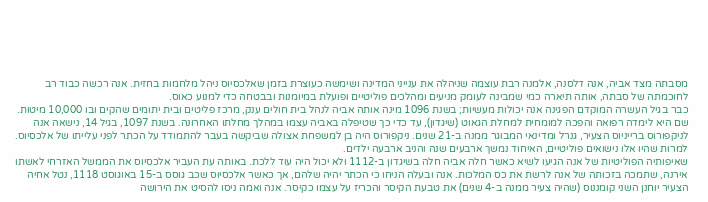מסבתה מצד אביה, אנה דלסנה, אלמנה רבת עוצמה שניהלה את ענייני המדינה ושימשה כעוצרת בזמן שאלכסיוס ניהל מלחמות בחזית. אנה רכשה כבוד רב לחוכמתה של סבתה, אותה תיארה כמי שמבינה לעומק מניעים ומהלכים פוליטיים ופועלת במיומנות ובבטחה כדי למנוע כאוס.
כבר בגיל העשרה המוקדם הפגינה אנה יכולות מעשיות; בשנת 1096 מינה אותה אביה לנהל בית חולים ענק, מרכז פליטים ובית יתומים שהקים ובו 10,000 מיטות. שם היא לימדה רפואה והפכה למומחית למחלת הגאוט (שיגדון), עד כדי כך שטיפלה באביה עצמו במהלך מחלתו האחרונה. בשנת 1097, בגיל 14, נישאה אנה לניקפורוס ברייניוס הצעיר, גנרל ומדינאי המבוגר ממנה ב-21 שנים. ניקפורוס היה בן למשפחת אצולה שביקשה בעבר להתמודד על הכתר לפני עלייתו של אלכסיוס. למרות שהיו אלו נישואים פוליטיים, האיחוד נמשך ארבעים שנה והניב ארבעה ילדים.
שאיפותיה הפוליטיות של אנה הגיעו לשיא כאשר חלה אביה חלה בשיגדון ב-1112 ולא יכול היה עוד ללכת. באותה עת העביר אלכסיוס את הממשל האזרחי לאשתו אירנה, שתמכה בזכותה של אנה לרשת את כס המלכות. אנה ובעלה הניחו כי הכתר יהיה שלהם, אך כאשר אלכסיוס שכב גוסס ב-15 באוגוסט 1118, נטל אחיה הצעיר יוחנן השני קומננוס (שהיה צעיר ממנה ב-4 שנים) את טבעת הקיסר והכריז על עצמו כקיסר. אנה ואמה ניסו להסיט את הירושה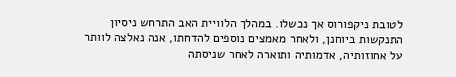לטובת ניקפורוס אך נכשלו. במהלך הלוויית האב התרחש ניסיון התנקשות ביוחנן, ולאחר מאמצים נוספים להדחתו, אנה נאלצה לוותר על אחוזותיה, אדמותיה ותוארה לאחר שניסתה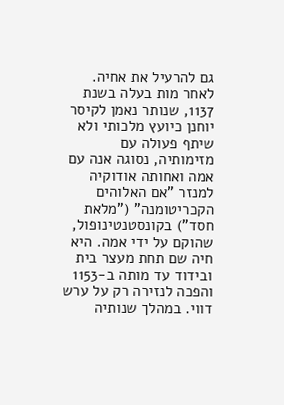גם להרעיל את אחיה.
לאחר מות בעלה בשנת 1137, שנותר נאמן לקיסר יוחנן כיועץ מלכותי ולא שיתף פעולה עם מזימותיה, נסוגה אנה עם אמה ואחותה אודוקיה למנזר "אם האלוהים הקכריטומנה" ("מלאת חסד") בקונסטנטינופול, שהוקם על ידי אמה. היא חיה שם תחת מעצר בית ובידוד עד מותה ב-1153 והפכה לנזירה רק על ערש דווי. במהלך שנותיה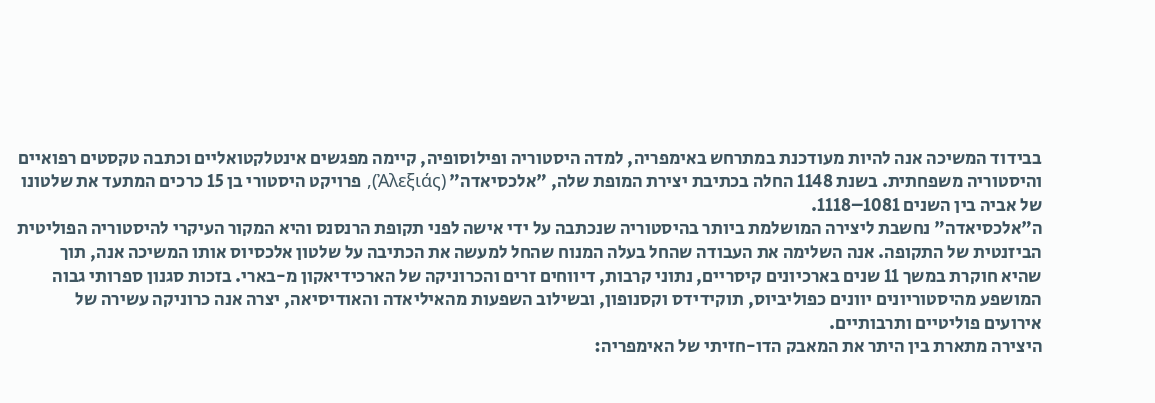בבידוד המשיכה אנה להיות מעודכנת במתרחש באימפריה, למדה היסטוריה ופילוסופיה, קיימה מפגשים אינטלקטואליים וכתבה טקסטים רפואיים והיסטוריה משפחתית. בשנת 1148 החלה בכתיבת יצירת המופת שלה, "אלכסיאדה" (Ἀλεξιάς), פרויקט היסטורי בן 15 כרכים המתעד את שלטונו של אביה בין השנים 1081–1118.
ה"אלכסיאדה" נחשבת ליצירה המושלמת ביותר בהיסטוריה שנכתבה על ידי אישה לפני תקופת הרנסנס והיא המקור העיקרי להיסטוריה הפוליטית הביזנטית של התקופה. אנה השלימה את העבודה שהחל בעלה המנוח שהחל למעשה את הכתיבה על שלטון אלכסיוס אותו המשיכה אנה, תוך שהיא חוקרת במשך 11 שנים בארכיונים קיסריים, נתוני קרבות, דיווחים זרים והכרוניקה של הארכידיאקון מ-בארי. בזכות סגנון ספרותי גבוה המושפע מהיסטוריונים יוונים כפוליביוס, תוקידידס וקסנופון, ובשילוב השפעות מהאיליאדה והאודיסיאה, יצרה אנה כרוניקה עשירה של אירועים פוליטיים ותרבותיים.
היצירה מתארת בין היתר את המאבק הדו-חזיתי של האימפריה: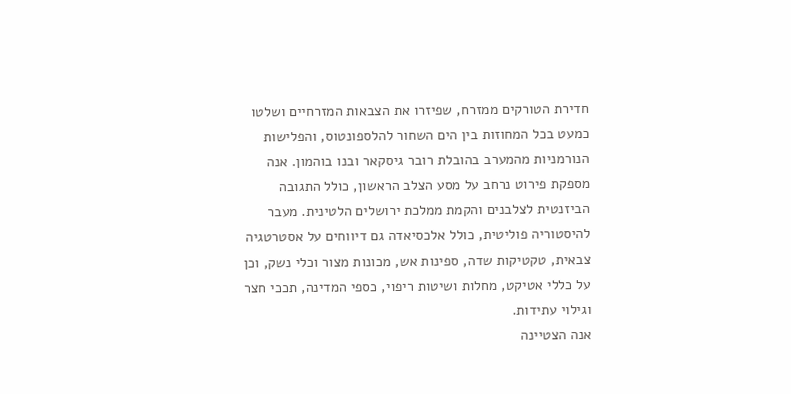חדירת הטורקים ממזרח, שפיזרו את הצבאות המזרחיים ושלטו כמעט בכל המחוזות בין הים השחור להלספונטוס, והפלישות הנורמניות מהמערב בהובלת רובר גיסקאר ובנו בוהמון. אנה מספקת פירוט נרחב על מסע הצלב הראשון, כולל התגובה הביזנטית לצלבנים והקמת ממלכת ירושלים הלטינית. מעבר להיסטוריה פוליטית, כולל אלכסיאדה גם דיווחים על אסטרטגיה צבאית, טקטיקות שדה, ספינות אש, מכונות מצור וכלי נשק, וכן על כללי אטיקט, מחלות ושיטות ריפוי, כספי המדינה, תככי חצר וגילוי עתידות.
אנה הצטיינה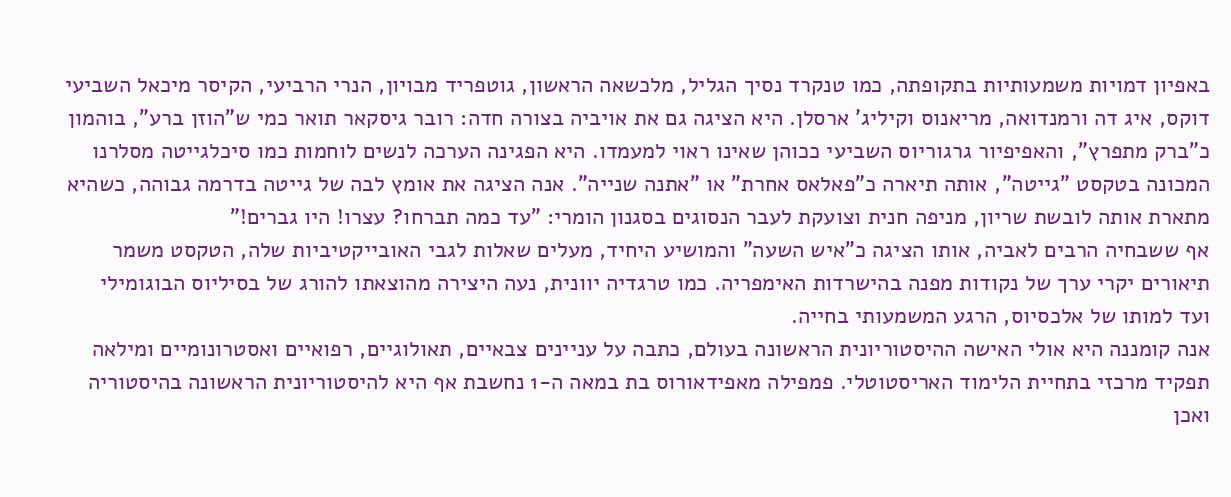באפיון דמויות משמעותיות בתקופתה, כמו טנקרד נסיך הגליל, מלכשאה הראשון, גוטפריד מבויון, הנרי הרביעי, הקיסר מיכאל השביעי דוקס, איג דה ורמנדואה, מריאנוס וקיליג' ארסלן. היא הציגה גם את אויביה בצורה חדה: רובר גיסקאר תואר כמי ש"הוזן ברע", בוהמון כ"ברק מתפרץ", והאפיפיור גרגוריוס השביעי ככוהן שאינו ראוי למעמדו. היא הפגינה הערכה לנשים לוחמות כמו סיכלגייטה מסלרנו המכונה בטקסט "גייטה", אותה תיארה כ"פאלאס אחרת" או "אתנה שנייה". אנה הציגה את אומץ לבה של גייטה בדרמה גבוהה, כשהיא מתארת אותה לובשת שריון, מניפה חנית וצועקת לעבר הנסוגים בסגנון הומרי: "עד כמה תברחו? עצרו! היו גברים!"
אף ששבחיה הרבים לאביה, אותו הציגה כ"איש השעה" והמושיע היחיד, מעלים שאלות לגבי האובייקטיביות שלה, הטקסט משמר תיאורים יקרי ערך של נקודות מפנה בהישרדות האימפריה. כמו טרגדיה יוונית, נעה היצירה מהוצאתו להורג של בסיליוס הבוגומילי ועד למותו של אלכסיוס, הרגע המשמעותי בחייה.
אנה קומננה היא אולי האישה ההיסטוריונית הראשונה בעולם, כתבה על עניינים צבאיים, תאולוגיים, רפואיים ואסטרונומיים ומילאה תפקיד מרכזי בתחיית הלימוד האריסטוטלי. פמפילה מאפידאורוס בת במאה ה-1 נחשבת אף היא להיסטוריונית הראשונה בהיסטוריה ואכן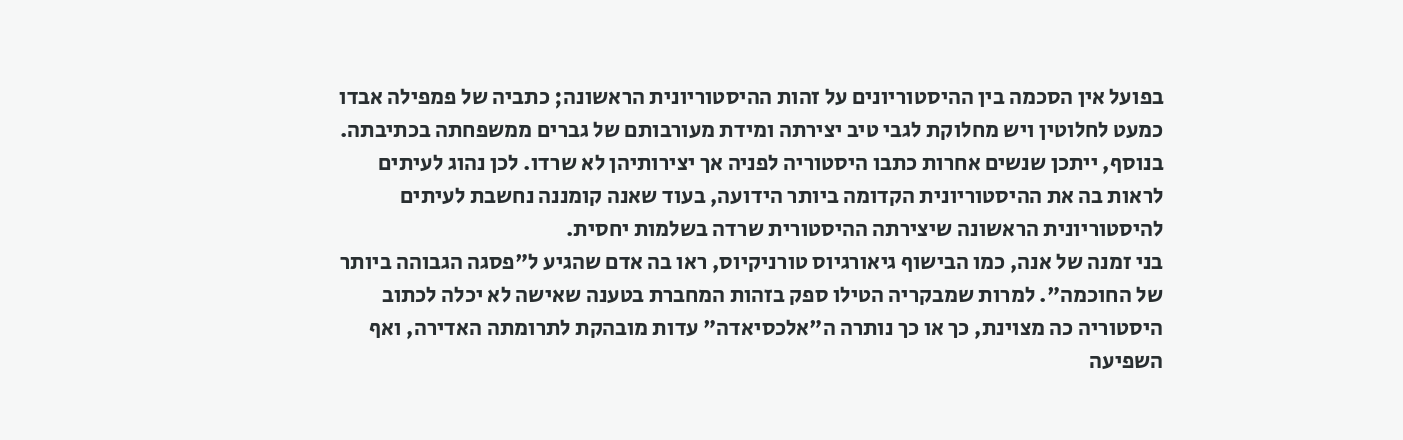בפועל אין הסכמה בין ההיסטוריונים על זהות ההיסטוריונית הראשונה; כתביה של פמפילה אבדו כמעט לחלוטין ויש מחלוקת לגבי טיב יצירתה ומידת מעורבותם של גברים ממשפחתה בכתיבתה. בנוסף, ייתכן שנשים אחרות כתבו היסטוריה לפניה אך יצירותיהן לא שרדו. לכן נהוג לעיתים לראות בה את ההיסטוריונית הקדומה ביותר הידועה, בעוד שאנה קומננה נחשבת לעיתים להיסטוריונית הראשונה שיצירתה ההיסטורית שרדה בשלמות יחסית.
בני זמנה של אנה, כמו הבישוף גיאורגיוס טורניקיוס, ראו בה אדם שהגיע ל"פסגה הגבוהה ביותר של החוכמה". למרות שמבקריה הטילו ספק בזהות המחברת בטענה שאישה לא יכלה לכתוב היסטוריה כה מצוינת, כך או כך נותרה ה"אלכסיאדה" עדות מובהקת לתרומתה האדירה, ואף השפיעה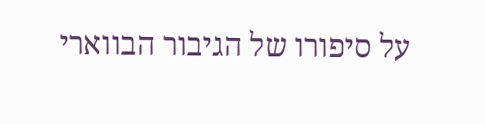על סיפורו של הגיבור הבווארי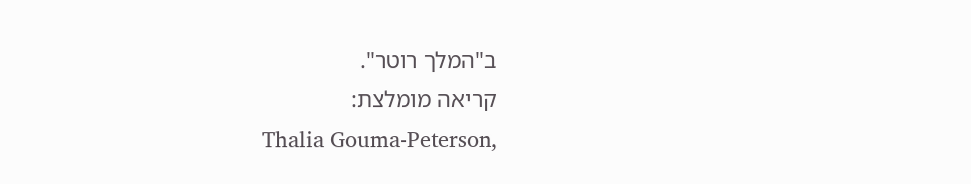ב"המלך רוטר".
קריאה מומלצת:
Thalia Gouma-Peterson,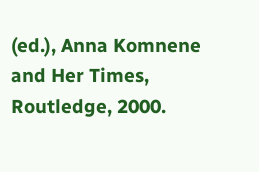(ed.), Anna Komnene and Her Times, Routledge, 2000.